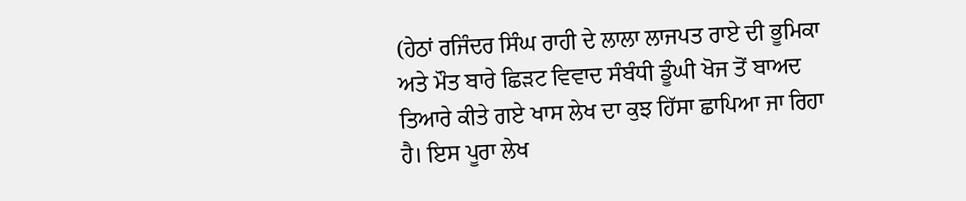(ਹੇਠਾਂ ਰਜਿੰਦਰ ਸਿੰਘ ਰਾਹੀ ਦੇ ਲਾਲਾ ਲਾਜਪਤ ਰਾਏ ਦੀ ਭੂਮਿਕਾ ਅਤੇ ਮੌਤ ਬਾਰੇ ਛਿੜਟ ਵਿਵਾਦ ਸੰਬੰਧੀ ਡੂੰਘੀ ਖੋਜ ਤੋਂ ਬਾਅਦ ਤਿਆਰੇ ਕੀਤੇ ਗਏ ਖਾਸ ਲੇਖ ਦਾ ਕੁਝ ਹਿੱਸਾ ਛਾਪਿਆ ਜਾ ਰਿਹਾ ਹੈ। ਇਸ ਪੂਰਾ ਲੇਖ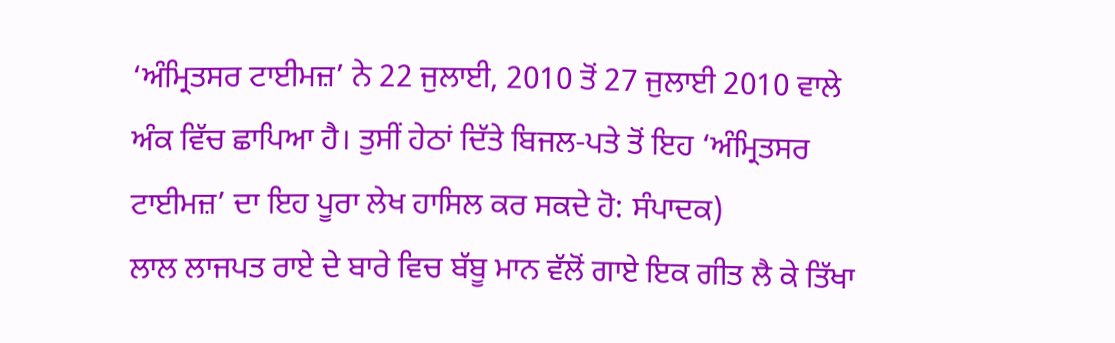‘ਅੰਮ੍ਰਿਤਸਰ ਟਾਈਮਜ਼’ ਨੇ 22 ਜੁਲਾਈ, 2010 ਤੋਂ 27 ਜੁਲਾਈ 2010 ਵਾਲੇ ਅੰਕ ਵਿੱਚ ਛਾਪਿਆ ਹੈ। ਤੁਸੀਂ ਹੇਠਾਂ ਦਿੱਤੇ ਬਿਜਲ-ਪਤੇ ਤੋਂ ਇਹ ‘ਅੰਮ੍ਰਿਤਸਰ ਟਾਈਮਜ਼’ ਦਾ ਇਹ ਪੂਰਾ ਲੇਖ ਹਾਸਿਲ ਕਰ ਸਕਦੇ ਹੋ: ਸੰਪਾਦਕ)
ਲਾਲ ਲਾਜਪਤ ਰਾਏ ਦੇ ਬਾਰੇ ਵਿਚ ਬੱਬੂ ਮਾਨ ਵੱਲੋਂ ਗਾਏ ਇਕ ਗੀਤ ਲੈ ਕੇ ਤਿੱਖਾ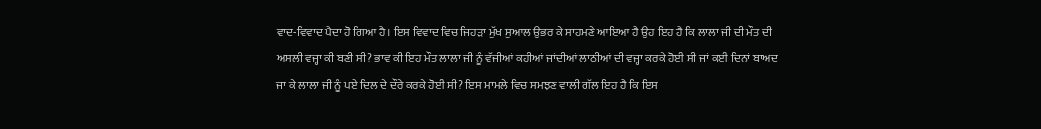ਵਾਦ-ਵਿਵਾਦ ਪੈਦਾ ਹੋ ਗਿਆ ਹੈ। ਇਸ ਵਿਵਾਦ ਵਿਚ ਜਿਹੜਾ ਮੁੱਖ ਸੁਆਲ ਉਭਰ ਕੇ ਸਾਹਮਣੇ ਆਇਆ ਹੈ ਉਹ ਇਹ ਹੈ ਕਿ ਲਾਲਾ ਜੀ ਦੀ ਮੌਤ ਦੀ ਅਸਲੀ ਵਜ੍ਹਾ ਕੀ ਬਣੀ ਸੀ? ਭਾਵ ਕੀ ਇਹ ਮੌਤ ਲਾਲਾ ਜੀ ਨੂੰ ਵੱਜੀਆਂ ਕਹੀਆਂ ਜਾਂਦੀਆਂ ਲਾਠੀਆਂ ਦੀ ਵਜ੍ਹਾ ਕਰਕੇ ਹੋਈ ਸੀ ਜਾਂ ਕਈ ਦਿਨਾਂ ਬਾਅਦ ਜਾ ਕੇ ਲਾਲਾ ਜੀ ਨੂੰ ਪਏ ਦਿਲ ਦੇ ਦੌਰੇ ਕਰਕੇ ਹੋਈ ਸੀ? ਇਸ ਮਾਮਲੇ ਵਿਚ ਸਮਝਣ ਵਾਲੀ ਗੱਲ ਇਹ ਹੈ ਕਿ ਇਸ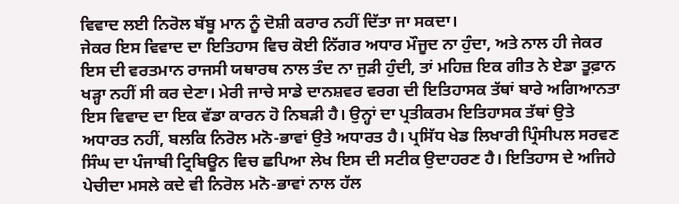ਵਿਵਾਦ ਲਈ ਨਿਰੋਲ ਬੱਬੂ ਮਾਨ ਨੂੰ ਦੋਸ਼ੀ ਕਰਾਰ ਨਹੀਂ ਦਿੱਤਾ ਜਾ ਸਕਦਾ।
ਜੇਕਰ ਇਸ ਵਿਵਾਦ ਦਾ ਇਤਿਹਾਸ ਵਿਚ ਕੋਈ ਨਿੱਗਰ ਅਧਾਰ ਮੌਜੂਦ ਨਾ ਹੁੰਦਾ, ਅਤੇ ਨਾਲ ਹੀ ਜੇਕਰ ਇਸ ਦੀ ਵਰਤਮਾਨ ਰਾਜਸੀ ਯਥਾਰਥ ਨਾਲ ਤੰਦ ਨਾ ਜੁੜੀ ਹੁੰਦੀ, ਤਾਂ ਮਹਿਜ਼ ਇਕ ਗੀਤ ਨੇ ਏਡਾ ਤੂਫ਼ਾਨ ਖੜ੍ਹਾ ਨਹੀਂ ਸੀ ਕਰ ਦੇਣਾ। ਮੇਰੀ ਜਾਚੇ ਸਾਡੇ ਦਾਨਸ਼ਵਰ ਵਰਗ ਦੀ ਇਤਿਹਾਸਕ ਤੱਥਾਂ ਬਾਰੇ ਅਗਿਆਨਤਾ ਇਸ ਵਿਵਾਦ ਦਾ ਇਕ ਵੱਡਾ ਕਾਰਨ ਹੋ ਨਿਬੜੀ ਹੈ। ਉਨ੍ਹਾਂ ਦਾ ਪ੍ਰਤੀਕਰਮ ਇਤਿਹਾਸਕ ਤੱਥਾਂ ਉਤੇ ਅਧਾਰਤ ਨਹੀਂ, ਬਲਕਿ ਨਿਰੋਲ ਮਨੋ-ਭਾਵਾਂ ਉਤੇ ਅਧਾਰਤ ਹੈ। ਪ੍ਰਸਿੱਧ ਖੇਡ ਲਿਖਾਰੀ ਪ੍ਰਿੰਸੀਪਲ ਸਰਵਣ ਸਿੰਘ ਦਾ ਪੰਜਾਬੀ ਟ੍ਰਿਬਿਊਨ ਵਿਚ ਛਪਿਆ ਲੇਖ ਇਸ ਦੀ ਸਟੀਕ ਉਦਾਹਰਣ ਹੈ। ਇਤਿਹਾਸ ਦੇ ਅਜਿਹੇ ਪੇਚੀਦਾ ਮਸਲੇ ਕਦੇ ਵੀ ਨਿਰੋਲ ਮਨੋ-ਭਾਵਾਂ ਨਾਲ ਹੱਲ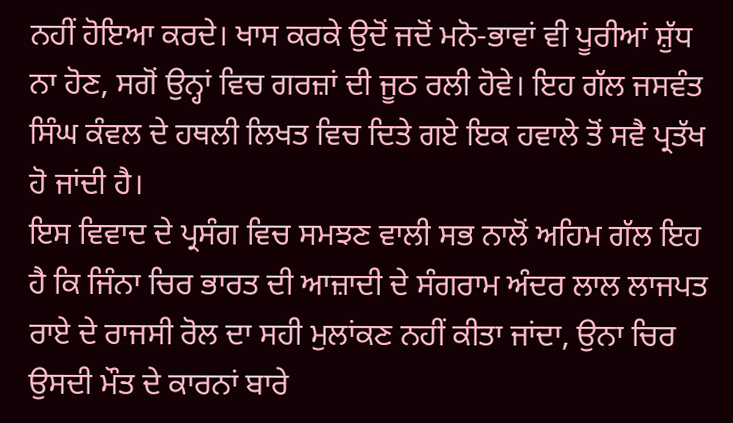ਨਹੀਂ ਹੋਇਆ ਕਰਦੇ। ਖਾਸ ਕਰਕੇ ਉਦੋਂ ਜਦੋਂ ਮਨੋ-ਭਾਵਾਂ ਵੀ ਪੂਰੀਆਂ ਸ਼ੁੱਧ ਨਾ ਹੋਣ, ਸਗੋਂ ਉਨ੍ਹਾਂ ਵਿਚ ਗਰਜ਼ਾਂ ਦੀ ਜੂਠ ਰਲੀ ਹੋਵੇ। ਇਹ ਗੱਲ ਜਸਵੰਤ ਸਿੰਘ ਕੰਵਲ ਦੇ ਹਥਲੀ ਲਿਖਤ ਵਿਚ ਦਿਤੇ ਗਏ ਇਕ ਹਵਾਲੇ ਤੋਂ ਸਵੈ ਪ੍ਰਤੱਖ ਹੋ ਜਾਂਦੀ ਹੈ।
ਇਸ ਵਿਵਾਦ ਦੇ ਪ੍ਰਸੰਗ ਵਿਚ ਸਮਝਣ ਵਾਲੀ ਸਭ ਨਾਲੋਂ ਅਹਿਮ ਗੱਲ ਇਹ ਹੈ ਕਿ ਜਿੰਨਾ ਚਿਰ ਭਾਰਤ ਦੀ ਆਜ਼ਾਦੀ ਦੇ ਸੰਗਰਾਮ ਅੰਦਰ ਲਾਲ ਲਾਜਪਤ ਰਾਏ ਦੇ ਰਾਜਸੀ ਰੋਲ ਦਾ ਸਹੀ ਮੁਲਾਂਕਣ ਨਹੀਂ ਕੀਤਾ ਜਾਂਦਾ, ਉਨਾ ਚਿਰ ਉਸਦੀ ਮੌਤ ਦੇ ਕਾਰਨਾਂ ਬਾਰੇ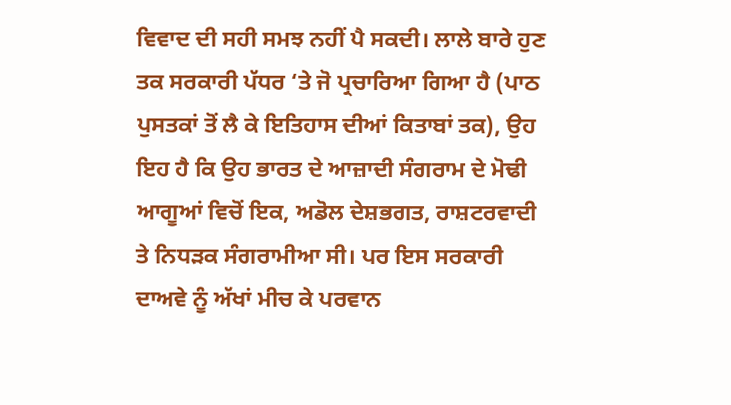ਵਿਵਾਦ ਦੀ ਸਹੀ ਸਮਝ ਨਹੀਂ ਪੈ ਸਕਦੀ। ਲਾਲੇ ਬਾਰੇ ਹੁਣ ਤਕ ਸਰਕਾਰੀ ਪੱਧਰ ‘ਤੇ ਜੋ ਪ੍ਰਚਾਰਿਆ ਗਿਆ ਹੈ (ਪਾਠ ਪੁਸਤਕਾਂ ਤੋਂ ਲੈ ਕੇ ਇਤਿਹਾਸ ਦੀਆਂ ਕਿਤਾਬਾਂ ਤਕ), ਉਹ ਇਹ ਹੈ ਕਿ ਉਹ ਭਾਰਤ ਦੇ ਆਜ਼ਾਦੀ ਸੰਗਰਾਮ ਦੇ ਮੋਢੀ ਆਗੂਆਂ ਵਿਚੋਂ ਇਕ, ਅਡੋਲ ਦੇਸ਼ਭਗਤ, ਰਾਸ਼ਟਰਵਾਦੀ ਤੇ ਨਿਧੜਕ ਸੰਗਰਾਮੀਆ ਸੀ। ਪਰ ਇਸ ਸਰਕਾਰੀ ਦਾਅਵੇ ਨੂੰ ਅੱਖਾਂ ਮੀਚ ਕੇ ਪਰਵਾਨ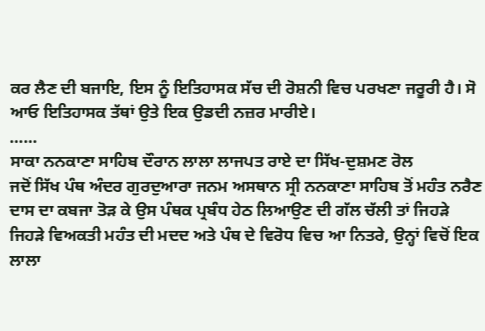ਕਰ ਲੈਣ ਦੀ ਬਜਾਇ, ਇਸ ਨੂੰ ਇਤਿਹਾਸਕ ਸੱਚ ਦੀ ਰੋਸ਼ਨੀ ਵਿਚ ਪਰਖਣਾ ਜਰੂਰੀ ਹੈ। ਸੋ ਆਓ ਇਤਿਹਾਸਕ ਤੱਥਾਂ ਉਤੇ ਇਕ ਉਡਦੀ ਨਜ਼ਰ ਮਾਰੀਏ।
……
ਸਾਕਾ ਨਨਕਾਣਾ ਸਾਹਿਬ ਦੌਰਾਨ ਲਾਲਾ ਲਾਜਪਤ ਰਾਏ ਦਾ ਸਿੱਖ-ਦੁਸ਼ਮਣ ਰੋਲ
ਜਦੋਂ ਸਿੱਖ ਪੰਥ ਅੰਦਰ ਗੁਰਦੁਆਰਾ ਜਨਮ ਅਸਥਾਨ ਸ੍ਰੀ ਨਨਕਾਣਾ ਸਾਹਿਬ ਤੋਂ ਮਹੰਤ ਨਰੈਣ ਦਾਸ ਦਾ ਕਬਜਾ ਤੋੜ ਕੇ ਉਸ ਪੰਥਕ ਪ੍ਰਬੰਧ ਹੇਠ ਲਿਆਉਣ ਦੀ ਗੱਲ ਚੱਲੀ ਤਾਂ ਜਿਹੜੇ ਜਿਹੜੇ ਵਿਅਕਤੀ ਮਹੰਤ ਦੀ ਮਦਦ ਅਤੇ ਪੰਥ ਦੇ ਵਿਰੋਧ ਵਿਚ ਆ ਨਿਤਰੇ, ਉਨ੍ਹਾਂ ਵਿਚੋਂ ਇਕ ਲਾਲਾ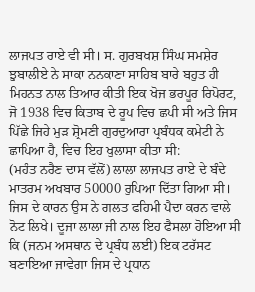ਲਾਜਪਤ ਰਾਏ ਵੀ ਸੀ। ਸ. ਗੁਰਬਖਸ਼ ਸਿੰਘ ਸਮਸ਼ੇਰ ਝੁਬਾਲੀਏ ਨੇ ਸਾਕਾ ਨਨਕਾਣਾ ਸਾਹਿਬ ਬਾਰੇ ਬਹੁਤ ਹੀ ਮਿਹਨਤ ਨਾਲ ਤਿਆਰ ਕੀਤੀ ਇਕ ਖੋਜ ਭਰਪੂਰ ਰਿਪੋਰਟ, ਜੋ 1938 ਵਿਚ ਕਿਤਾਬ ਦੇ ਰੂਪ ਵਿਚ ਛਪੀ ਸੀ ਅਤੇ ਜਿਸ ਪਿੱਛੇ ਜਿਹੇ ਮੁੜ ਸ਼੍ਰੋਮਣੀ ਗੁਰਦੁਆਰਾ ਪ੍ਰਬੰਧਕ ਕਮੇਟੀ ਨੇ ਛਾਪਿਆ ਹੈ, ਵਿਚ ਇਹ ਖੁਲਾਸਾ ਕੀਤਾ ਸੀ:
(ਮਹੰਤ ਨਰੈਣ ਦਾਸ ਵੱਲੋਂ) ਲਾਲਾ ਲਾਜਪਤ ਰਾਏ ਦੇ ਬੰਦੇ ਮਾਤਰਮ ਅਖਬਾਰ 50000 ਰੁਪਿਆ ਦਿੱਤਾ ਗਿਆ ਸੀ। ਜਿਸ ਦੇ ਕਾਰਨ ਉਸ ਨੇ ਗਲਤ ਫਹਿਮੀ ਪੈਦਾ ਕਰਨ ਵਾਲੇ ਨੋਟ ਲਿਖੇ। ਦੂਜਾ ਲਾਲਾ ਜੀ ਨਾਲ ਇਹ ਫੈਸਲਾ ਹੋਇਆ ਸੀ ਕਿ (ਜਨਮ ਅਸਥਾਨ ਦੇ ਪ੍ਰਬੰਧ ਲਈ) ਇਕ ਟਰੱਸਟ ਬਣਾਇਆ ਜਾਵੇਗਾ ਜਿਸ ਦੇ ਪ੍ਰਧਾਨ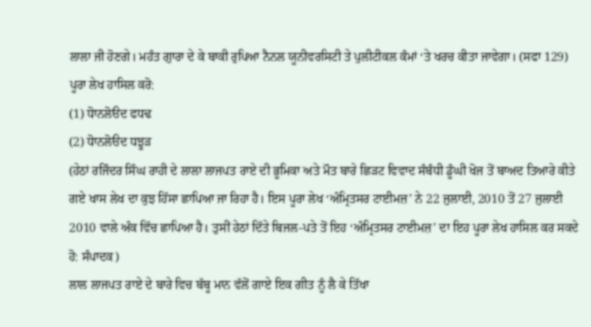ਲਾਲਾ ਜੀ ਹੋਣਗੇ। ਮਹੰਤ ਗੁਾਰਾ ਦੇ ਕੇ ਬਾਕੀ ਰੁਪਿਆ ਨੈਨਲ ਯੂਨੀਵਰਸਿਟੀ ਤੇ ਪੁਲੀਟੀਕਲ ਕੰਮਾਂ ‘ਤੇ ਖਰਚ ਕੀਤਾ ਜਾਵੇਗਾ। (ਸਫਾ 129)
ਪੂਰਾ ਲੇਖ ਹਾਸਿਲ ਕਰੋ:
(1) ਧੋਾਨਲੋੳਦ ਫਧਢ
(2) ਧੋਾਨਲੋੳਦ ਧਝੂੜ
(ਹੇਠਾਂ ਰਜਿੰਦਰ ਸਿੰਘ ਰਾਹੀ ਦੇ ਲਾਲਾ ਲਾਜਪਤ ਰਾਏ ਦੀ ਭੂਮਿਕਾ ਅਤੇ ਮੌਤ ਬਾਰੇ ਛਿੜਟ ਵਿਵਾਦ ਸੰਬੰਧੀ ਡੂੰਘੀ ਖੋਜ ਤੋਂ ਬਾਅਦ ਤਿਆਰੇ ਕੀਤੇ ਗਏ ਖਾਸ ਲੇਖ ਦਾ ਕੁਝ ਹਿੱਸਾ ਛਾਪਿਆ ਜਾ ਰਿਹਾ ਹੈ। ਇਸ ਪੂਰਾ ਲੇਖ ‘ਅੰਮ੍ਰਿਤਸਰ ਟਾਈਮਜ਼’ ਨੇ 22 ਜੁਲਾਈ, 2010 ਤੋਂ 27 ਜੁਲਾਈ 2010 ਵਾਲੇ ਅੰਕ ਵਿੱਚ ਛਾਪਿਆ ਹੈ। ਤੁਸੀਂ ਹੇਠਾਂ ਦਿੱਤੇ ਬਿਜਲ-ਪਤੇ ਤੋਂ ਇਹ ‘ਅੰਮ੍ਰਿਤਸਰ ਟਾਈਮਜ਼’ ਦਾ ਇਹ ਪੂਰਾ ਲੇਖ ਹਾਸਿਲ ਕਰ ਸਕਦੇ ਹੋ: ਸੰਪਾਦਕ)
ਲਾਲ ਲਾਜਪਤ ਰਾਏ ਦੇ ਬਾਰੇ ਵਿਚ ਬੱਬੂ ਮਾਨ ਵੱਲੋਂ ਗਾਏ ਇਕ ਗੀਤ ਨੂੰ ਲੈ ਕੇ ਤਿੱਖਾ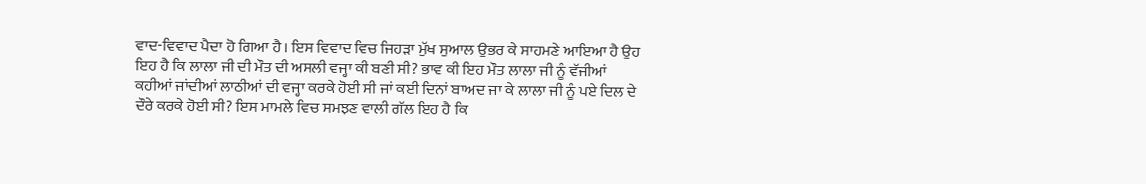ਵਾਦ-ਵਿਵਾਦ ਪੈਦਾ ਹੋ ਗਿਆ ਹੈ। ਇਸ ਵਿਵਾਦ ਵਿਚ ਜਿਹੜਾ ਮੁੱਖ ਸੁਆਲ ਉਭਰ ਕੇ ਸਾਹਮਣੇ ਆਇਆ ਹੈ ਉਹ ਇਹ ਹੈ ਕਿ ਲਾਲਾ ਜੀ ਦੀ ਮੌਤ ਦੀ ਅਸਲੀ ਵਜ੍ਹਾ ਕੀ ਬਣੀ ਸੀ? ਭਾਵ ਕੀ ਇਹ ਮੌਤ ਲਾਲਾ ਜੀ ਨੂੰ ਵੱਜੀਆਂ ਕਹੀਆਂ ਜਾਂਦੀਆਂ ਲਾਠੀਆਂ ਦੀ ਵਜ੍ਹਾ ਕਰਕੇ ਹੋਈ ਸੀ ਜਾਂ ਕਈ ਦਿਨਾਂ ਬਾਅਦ ਜਾ ਕੇ ਲਾਲਾ ਜੀ ਨੂੰ ਪਏ ਦਿਲ ਦੇ ਦੌਰੇ ਕਰਕੇ ਹੋਈ ਸੀ? ਇਸ ਮਾਮਲੇ ਵਿਚ ਸਮਝਣ ਵਾਲੀ ਗੱਲ ਇਹ ਹੈ ਕਿ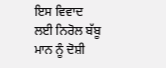ਇਸ ਵਿਵਾਦ ਲਈ ਨਿਰੋਲ ਬੱਬੂ ਮਾਨ ਨੂੰ ਦੋਸ਼ੀ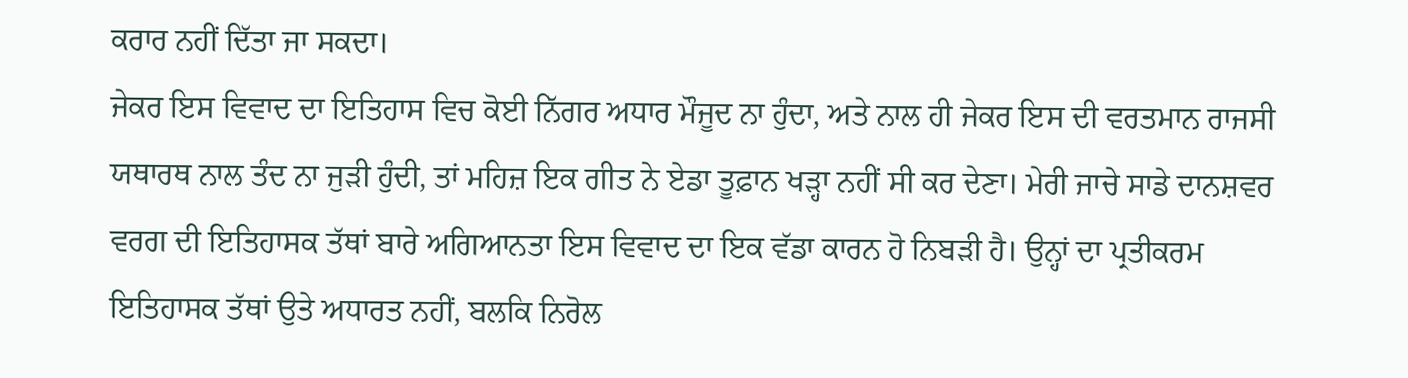ਕਰਾਰ ਨਹੀਂ ਦਿੱਤਾ ਜਾ ਸਕਦਾ।
ਜੇਕਰ ਇਸ ਵਿਵਾਦ ਦਾ ਇਤਿਹਾਸ ਵਿਚ ਕੋਈ ਨਿੱਗਰ ਅਧਾਰ ਮੌਜੂਦ ਨਾ ਹੁੰਦਾ, ਅਤੇ ਨਾਲ ਹੀ ਜੇਕਰ ਇਸ ਦੀ ਵਰਤਮਾਨ ਰਾਜਸੀ ਯਥਾਰਥ ਨਾਲ ਤੰਦ ਨਾ ਜੁੜੀ ਹੁੰਦੀ, ਤਾਂ ਮਹਿਜ਼ ਇਕ ਗੀਤ ਨੇ ਏਡਾ ਤੂਫ਼ਾਨ ਖੜ੍ਹਾ ਨਹੀਂ ਸੀ ਕਰ ਦੇਣਾ। ਮੇਰੀ ਜਾਚੇ ਸਾਡੇ ਦਾਨਸ਼ਵਰ ਵਰਗ ਦੀ ਇਤਿਹਾਸਕ ਤੱਥਾਂ ਬਾਰੇ ਅਗਿਆਨਤਾ ਇਸ ਵਿਵਾਦ ਦਾ ਇਕ ਵੱਡਾ ਕਾਰਨ ਹੋ ਨਿਬੜੀ ਹੈ। ਉਨ੍ਹਾਂ ਦਾ ਪ੍ਰਤੀਕਰਮ ਇਤਿਹਾਸਕ ਤੱਥਾਂ ਉਤੇ ਅਧਾਰਤ ਨਹੀਂ, ਬਲਕਿ ਨਿਰੋਲ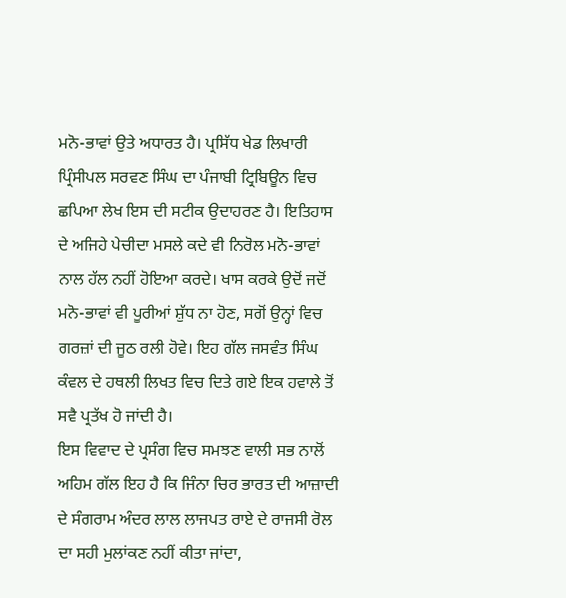ਮਨੋ-ਭਾਵਾਂ ਉਤੇ ਅਧਾਰਤ ਹੈ। ਪ੍ਰਸਿੱਧ ਖੇਡ ਲਿਖਾਰੀ ਪ੍ਰਿੰਸੀਪਲ ਸਰਵਣ ਸਿੰਘ ਦਾ ਪੰਜਾਬੀ ਟ੍ਰਿਬਿਊਨ ਵਿਚ ਛਪਿਆ ਲੇਖ ਇਸ ਦੀ ਸਟੀਕ ਉਦਾਹਰਣ ਹੈ। ਇਤਿਹਾਸ ਦੇ ਅਜਿਹੇ ਪੇਚੀਦਾ ਮਸਲੇ ਕਦੇ ਵੀ ਨਿਰੋਲ ਮਨੋ-ਭਾਵਾਂ ਨਾਲ ਹੱਲ ਨਹੀਂ ਹੋਇਆ ਕਰਦੇ। ਖਾਸ ਕਰਕੇ ਉਦੋਂ ਜਦੋਂ ਮਨੋ-ਭਾਵਾਂ ਵੀ ਪੂਰੀਆਂ ਸ਼ੁੱਧ ਨਾ ਹੋਣ, ਸਗੋਂ ਉਨ੍ਹਾਂ ਵਿਚ ਗਰਜ਼ਾਂ ਦੀ ਜੂਠ ਰਲੀ ਹੋਵੇ। ਇਹ ਗੱਲ ਜਸਵੰਤ ਸਿੰਘ ਕੰਵਲ ਦੇ ਹਥਲੀ ਲਿਖਤ ਵਿਚ ਦਿਤੇ ਗਏ ਇਕ ਹਵਾਲੇ ਤੋਂ ਸਵੈ ਪ੍ਰਤੱਖ ਹੋ ਜਾਂਦੀ ਹੈ।
ਇਸ ਵਿਵਾਦ ਦੇ ਪ੍ਰਸੰਗ ਵਿਚ ਸਮਝਣ ਵਾਲੀ ਸਭ ਨਾਲੋਂ ਅਹਿਮ ਗੱਲ ਇਹ ਹੈ ਕਿ ਜਿੰਨਾ ਚਿਰ ਭਾਰਤ ਦੀ ਆਜ਼ਾਦੀ ਦੇ ਸੰਗਰਾਮ ਅੰਦਰ ਲਾਲ ਲਾਜਪਤ ਰਾਏ ਦੇ ਰਾਜਸੀ ਰੋਲ ਦਾ ਸਹੀ ਮੁਲਾਂਕਣ ਨਹੀਂ ਕੀਤਾ ਜਾਂਦਾ,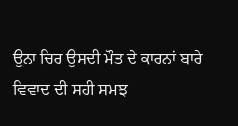ਉਨਾ ਚਿਰ ਉਸਦੀ ਮੌਤ ਦੇ ਕਾਰਨਾਂ ਬਾਰੇ ਵਿਵਾਦ ਦੀ ਸਹੀ ਸਮਝ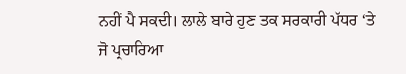ਨਹੀਂ ਪੈ ਸਕਦੀ। ਲਾਲੇ ਬਾਰੇ ਹੁਣ ਤਕ ਸਰਕਾਰੀ ਪੱਧਰ ‘ਤੇ ਜੋ ਪ੍ਰਚਾਰਿਆ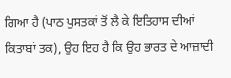ਗਿਆ ਹੈ (ਪਾਠ ਪੁਸਤਕਾਂ ਤੋਂ ਲੈ ਕੇ ਇਤਿਹਾਸ ਦੀਆਂ ਕਿਤਾਬਾਂ ਤਕ), ਉਹ ਇਹ ਹੈ ਕਿ ਉਹ ਭਾਰਤ ਦੇ ਆਜ਼ਾਦੀ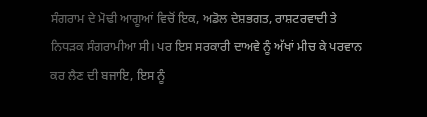ਸੰਗਰਾਮ ਦੇ ਮੋਢੀ ਆਗੂਆਂ ਵਿਚੋਂ ਇਕ, ਅਡੋਲ ਦੇਸ਼ਭਗਤ, ਰਾਸ਼ਟਰਵਾਦੀ ਤੇ ਨਿਧੜਕ ਸੰਗਰਾਮੀਆ ਸੀ। ਪਰ ਇਸ ਸਰਕਾਰੀ ਦਾਅਵੇ ਨੂੰ ਅੱਖਾਂ ਮੀਚ ਕੇ ਪਰਵਾਨ ਕਰ ਲੈਣ ਦੀ ਬਜਾਇ, ਇਸ ਨੂੰ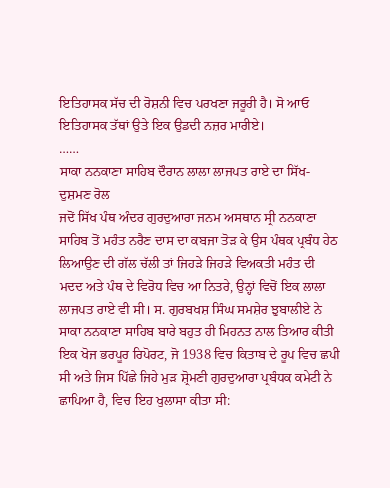ਇਤਿਹਾਸਕ ਸੱਚ ਦੀ ਰੋਸ਼ਨੀ ਵਿਚ ਪਰਖਣਾ ਜਰੂਰੀ ਹੈ। ਸੋ ਆਓ ਇਤਿਹਾਸਕ ਤੱਥਾਂ ਉਤੇ ਇਕ ਉਡਦੀ ਨਜ਼ਰ ਮਾਰੀਏ।
……
ਸਾਕਾ ਨਨਕਾਣਾ ਸਾਹਿਬ ਦੌਰਾਨ ਲਾਲਾ ਲਾਜਪਤ ਰਾਏ ਦਾ ਸਿੱਖ-ਦੁਸ਼ਮਣ ਰੋਲ
ਜਦੋਂ ਸਿੱਖ ਪੰਥ ਅੰਦਰ ਗੁਰਦੁਆਰਾ ਜਨਮ ਅਸਥਾਨ ਸ੍ਰੀ ਨਨਕਾਣਾ ਸਾਹਿਬ ਤੋਂ ਮਹੰਤ ਨਰੈਣ ਦਾਸ ਦਾ ਕਬਜਾ ਤੋੜ ਕੇ ਉਸ ਪੰਥਕ ਪ੍ਰਬੰਧ ਹੇਠ ਲਿਆਉਣ ਦੀ ਗੱਲ ਚੱਲੀ ਤਾਂ ਜਿਹੜੇ ਜਿਹੜੇ ਵਿਅਕਤੀ ਮਹੰਤ ਦੀ ਮਦਦ ਅਤੇ ਪੰਥ ਦੇ ਵਿਰੋਧ ਵਿਚ ਆ ਨਿਤਰੇ, ਉਨ੍ਹਾਂ ਵਿਚੋਂ ਇਕ ਲਾਲਾ ਲਾਜਪਤ ਰਾਏ ਵੀ ਸੀ। ਸ. ਗੁਰਬਖਸ਼ ਸਿੰਘ ਸਮਸ਼ੇਰ ਝੁਬਾਲੀਏ ਨੇ ਸਾਕਾ ਨਨਕਾਣਾ ਸਾਹਿਬ ਬਾਰੇ ਬਹੁਤ ਹੀ ਮਿਹਨਤ ਨਾਲ ਤਿਆਰ ਕੀਤੀ ਇਕ ਖੋਜ ਭਰਪੂਰ ਰਿਪੋਰਟ, ਜੋ 1938 ਵਿਚ ਕਿਤਾਬ ਦੇ ਰੂਪ ਵਿਚ ਛਪੀ ਸੀ ਅਤੇ ਜਿਸ ਪਿੱਛੇ ਜਿਹੇ ਮੁੜ ਸ਼੍ਰੋਮਣੀ ਗੁਰਦੁਆਰਾ ਪ੍ਰਬੰਧਕ ਕਮੇਟੀ ਨੇ ਛਾਪਿਆ ਹੈ, ਵਿਚ ਇਹ ਖੁਲਾਸਾ ਕੀਤਾ ਸੀ: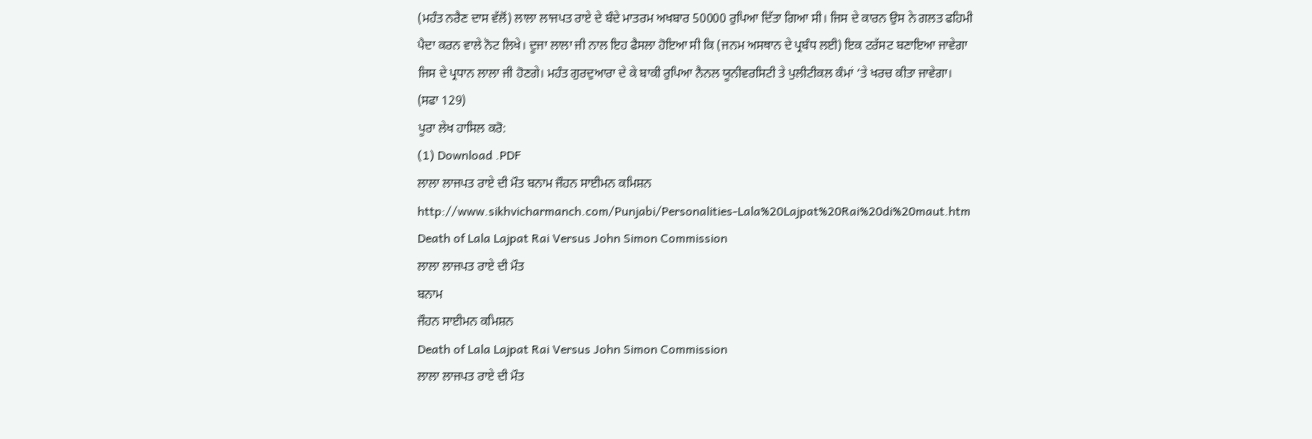(ਮਹੰਤ ਨਰੈਣ ਦਾਸ ਵੱਲੋਂ) ਲਾਲਾ ਲਾਜਪਤ ਰਾਏ ਦੇ ਬੰਦੇ ਮਾਤਰਮ ਅਖਬਾਰ 50000 ਰੁਪਿਆ ਦਿੱਤਾ ਗਿਆ ਸੀ। ਜਿਸ ਦੇ ਕਾਰਨ ਉਸ ਨੇ ਗਲਤ ਫਹਿਮੀ ਪੈਦਾ ਕਰਨ ਵਾਲੇ ਨੋਟ ਲਿਖੇ। ਦੂਜਾ ਲਾਲਾ ਜੀ ਨਾਲ ਇਹ ਫੈਸਲਾ ਹੋਇਆ ਸੀ ਕਿ (ਜਨਮ ਅਸਥਾਨ ਦੇ ਪ੍ਰਬੰਧ ਲਈ) ਇਕ ਟਰੱਸਟ ਬਣਾਇਆ ਜਾਵੇਗਾ ਜਿਸ ਦੇ ਪ੍ਰਧਾਨ ਲਾਲਾ ਜੀ ਹੋਣਗੇ। ਮਹੰਤ ਗੁਰਦੁਆਰਾ ਦੇ ਕੇ ਬਾਕੀ ਰੁਪਿਆ ਨੈਨਲ ਯੂਨੀਵਰਸਿਟੀ ਤੇ ਪੁਲੀਟੀਕਲ ਕੰਮਾਂ ‘ਤੇ ਖਰਚ ਕੀਤਾ ਜਾਵੇਗਾ। (ਸਫਾ 129)
ਪੂਰਾ ਲੇਖ ਹਾਸਿਲ ਕਰੋ:
(1) Download .PDF
ਲਾਲਾ ਲਾਜਪਤ ਰਾਏ ਦੀ ਮੌਤ ਬਨਾਮ ਜੌਹਨ ਸਾਈਮਨ ਕਮਿਸ਼ਨ
http://www.sikhvicharmanch.com/Punjabi/Personalities-Lala%20Lajpat%20Rai%20di%20maut.htm
Death of Lala Lajpat Rai Versus John Simon Commission
ਲਾਲਾ ਲਾਜਪਤ ਰਾਏ ਦੀ ਮੌਤ
ਬਨਾਮ
ਜੌਹਨ ਸਾਈਮਨ ਕਮਿਸ਼ਨ
Death of Lala Lajpat Rai Versus John Simon Commission
ਲਾਲਾ ਲਾਜਪਤ ਰਾਏ ਦੀ ਮੌਤ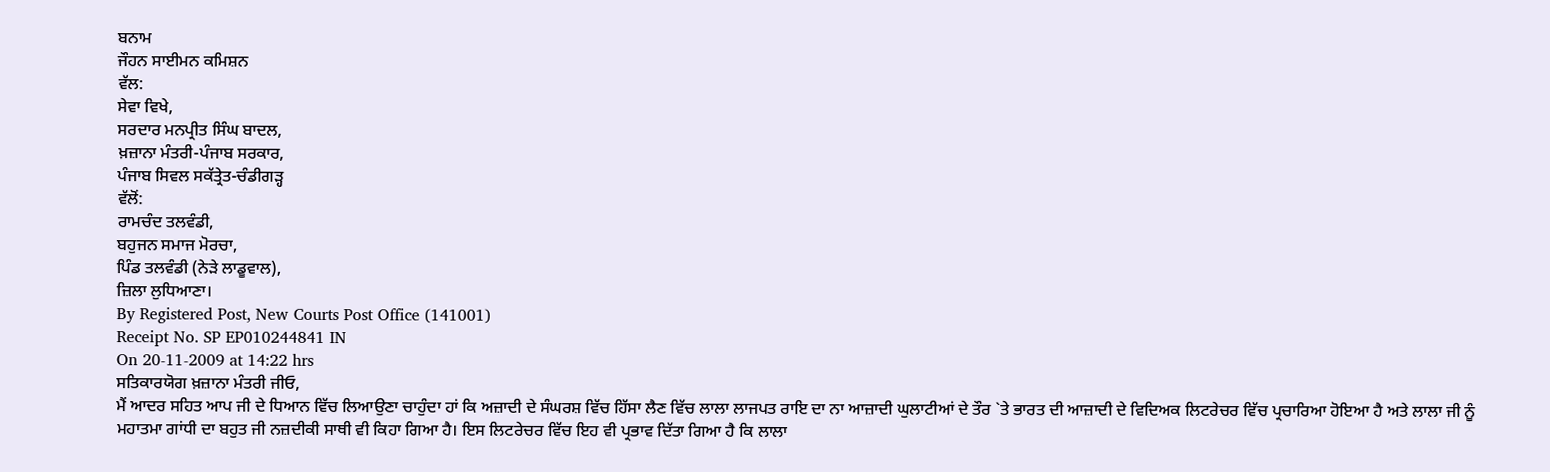ਬਨਾਮ
ਜੌਹਨ ਸਾਈਮਨ ਕਮਿਸ਼ਨ
ਵੱਲ:
ਸੇਵਾ ਵਿਖੇ,
ਸਰਦਾਰ ਮਨਪ੍ਰੀਤ ਸਿੰਘ ਬਾਦਲ,
ਖ਼ਜ਼ਾਨਾ ਮੰਤਰੀ-ਪੰਜਾਬ ਸਰਕਾਰ,
ਪੰਜਾਬ ਸਿਵਲ ਸਕੱਤ੍ਰੇਤ-ਚੰਡੀਗੜ੍ਹ
ਵੱਲੋਂ:
ਰਾਮਚੰਦ ਤਲਵੰਡੀ,
ਬਹੁਜਨ ਸਮਾਜ ਮੋਰਚਾ,
ਪਿੰਡ ਤਲਵੰਡੀ (ਨੇੜੇ ਲਾਡੂਵਾਲ),
ਜ਼ਿਲਾ ਲੁਧਿਆਣਾ।
By Registered Post, New Courts Post Office (141001)
Receipt No. SP EP010244841 IN
On 20-11-2009 at 14:22 hrs
ਸਤਿਕਾਰਯੋਗ ਖ਼ਜ਼ਾਨਾ ਮੰਤਰੀ ਜੀਓ,
ਮੈਂ ਆਦਰ ਸਹਿਤ ਆਪ ਜੀ ਦੇ ਧਿਆਨ ਵਿੱਚ ਲਿਆਉਣਾ ਚਾਹੁੰਦਾ ਹਾਂ ਕਿ ਅਜ਼ਾਦੀ ਦੇ ਸੰਘਰਸ਼ ਵਿੱਚ ਹਿੱਸਾ ਲੈਣ ਵਿੱਚ ਲਾਲਾ ਲਾਜਪਤ ਰਾਇ ਦਾ ਨਾ ਆਜ਼ਾਦੀ ਘੁਲਾਟੀਆਂ ਦੇ ਤੌਰ `ਤੇ ਭਾਰਤ ਦੀ ਆਜ਼ਾਦੀ ਦੇ ਵਿਦਿਅਕ ਲਿਟਰੇਚਰ ਵਿੱਚ ਪ੍ਰਚਾਰਿਆ ਹੋਇਆ ਹੈ ਅਤੇ ਲਾਲਾ ਜੀ ਨੂੰ ਮਹਾਤਮਾ ਗਾਂਧੀ ਦਾ ਬਹੁਤ ਜੀ ਨਜ਼ਦੀਕੀ ਸਾਥੀ ਵੀ ਕਿਹਾ ਗਿਆ ਹੈ। ਇਸ ਲਿਟਰੇਚਰ ਵਿੱਚ ਇਹ ਵੀ ਪ੍ਰਭਾਵ ਦਿੱਤਾ ਗਿਆ ਹੈ ਕਿ ਲਾਲਾ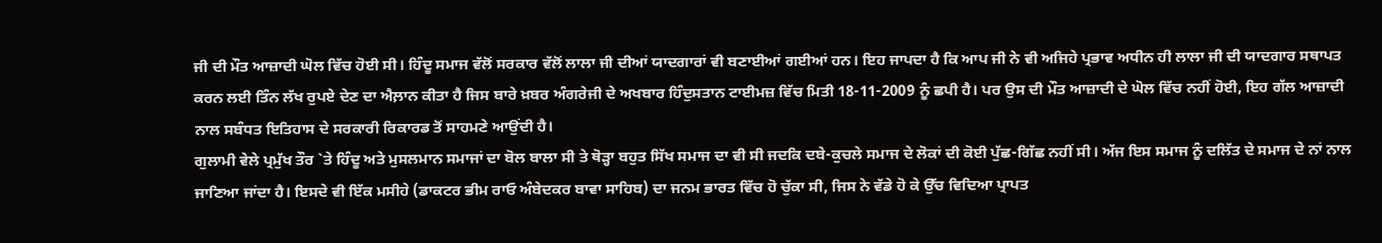ਜੀ ਦੀ ਮੌਤ ਆਜ਼ਾਦੀ ਘੋਲ ਵਿੱਚ ਹੋਈ ਸੀ। ਹਿੰਦੂ ਸਮਾਜ ਵੱਲੋਂ ਸਰਕਾਰ ਵੱਲੋਂ ਲਾਲਾ ਜੀ ਦੀਆਂ ਯਾਦਗਾਰਾਂ ਵੀ ਬਣਾਈਆਂ ਗਈਆਂ ਹਨ। ਇਹ ਜਾਪਦਾ ਹੈ ਕਿ ਆਪ ਜੀ ਨੇ ਵੀ ਅਜਿਹੇ ਪ੍ਰਭਾਵ ਅਧੀਨ ਹੀ ਲਾਲਾ ਜੀ ਦੀ ਯਾਦਗਾਰ ਸਥਾਪਤ ਕਰਨ ਲਈ ਤਿੰਨ ਲੱਖ ਰੁਪਏ ਦੇਣ ਦਾ ਐਲ਼ਾਨ ਕੀਤਾ ਹੈ ਜਿਸ ਬਾਰੇ ਖ਼ਬਰ ਅੰਗਰੇਜੀ ਦੇ ਅਖਬਾਰ ਹਿੰਦੁਸਤਾਨ ਟਾਈਮਜ਼ ਵਿੱਚ ਮਿਤੀ 18-11-2009 ਨੂੰ ਛਪੀ ਹੈ। ਪਰ ਉਸ ਦੀ ਮੌਤ ਆਜ਼ਾਦੀ ਦੇ ਘੋਲ ਵਿੱਚ ਨਹੀਂ ਹੋਈ, ਇਹ ਗੱਲ ਆਜ਼ਾਦੀ ਨਾਲ ਸਬੰਧਤ ਇਤਿਹਾਸ ਦੇ ਸਰਕਾਰੀ ਰਿਕਾਰਡ ਤੋਂ ਸਾਹਮਣੇ ਆਉਂਦੀ ਹੈ।
ਗੁਲਾਮੀ ਵੇਲੇ ਪ੍ਰਮੁੱਖ ਤੌਰ `ਤੇ ਹਿੰਦੂ ਅਤੇ ਮੁਸਲਮਾਨ ਸਮਾਜਾਂ ਦਾ ਬੋਲ ਬਾਲਾ ਸੀ ਤੇ ਥੋੜ੍ਹਾ ਬਹੁਤ ਸਿੱਖ ਸਮਾਜ ਦਾ ਵੀ ਸੀ ਜਦਕਿ ਦਬੇ-ਕੁਚਲੇ ਸਮਾਜ ਦੇ ਲੋਕਾਂ ਦੀ ਕੋਈ ਪੁੱਛ-ਗਿੱਛ ਨਹੀਂ ਸੀ। ਅੱਜ ਇਸ ਸਮਾਜ ਨੂੰ ਦਲਿੱਤ ਦੇ ਸਮਾਜ ਦੇ ਨਾਂ ਨਾਲ ਜਾਣਿਆ ਜਾਂਦਾ ਹੈ। ਇਸਦੇ ਵੀ ਇੱਕ ਮਸੀਹੇ (ਡਾਕਟਰ ਭੀਮ ਰਾਓ ਅੰਬੇਦਕਰ ਬਾਵਾ ਸਾਹਿਬ) ਦਾ ਜਨਮ ਭਾਰਤ ਵਿੱਚ ਹੋ ਚੁੱਕਾ ਸੀ, ਜਿਸ ਨੇ ਵੱਡੇ ਹੋ ਕੇ ਉੱਚ ਵਿਦਿਆ ਪ੍ਰਾਪਤ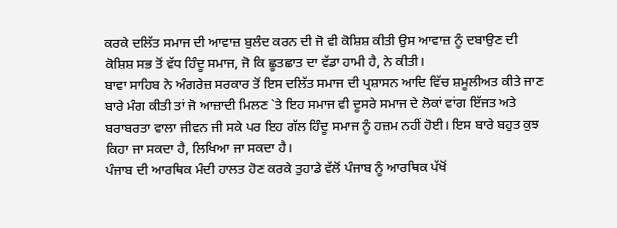ਕਰਕੇ ਦਲਿੱਤ ਸਮਾਜ ਦੀ ਆਵਾਜ਼ ਬੁਲੰਦ ਕਰਨ ਦੀ ਜੋ ਵੀ ਕੋਸ਼ਿਸ਼ ਕੀਤੀ ਉਸ ਆਵਾਜ਼ ਨੂੰ ਦਬਾਉਣ ਦੀ ਕੋਸ਼ਿਸ਼ ਸਭ ਤੋਂ ਵੱਧ ਹਿੰਦੂ ਸਮਾਜ, ਜੋ ਕਿ ਛੂਤਛਾਤ ਦਾ ਵੱਡਾ ਹਾਮੀ ਹੈ, ਨੇ ਕੀਤੀ।
ਬਾਵਾ ਸਾਹਿਬ ਨੇ ਅੰਗਰੇਜ਼ ਸਰਕਾਰ ਤੋਂ ਇਸ ਦਲਿੱਤ ਸਮਾਜ ਦੀ ਪ੍ਰਸ਼ਾਸਨ ਆਦਿ ਵਿੱਚ ਸ਼ਮੂਲੀਅਤ ਕੀਤੇ ਜਾਣ ਬਾਰੇ ਮੰਗ ਕੀਤੀ ਤਾਂ ਜੋ ਆਜ਼ਾਦੀ ਮਿਲਣ `ਤੇ ਇਹ ਸਮਾਜ ਵੀ ਦੂਸਰੇ ਸਮਾਜ ਦੇ ਲੋਕਾਂ ਵਾਂਗ ਇੱਜਤ ਅਤੇ ਬਰਾਬਰਤਾ ਵਾਲਾ ਜੀਵਨ ਜੀ ਸਕੇ ਪਰ ਇਹ ਗੱਲ ਹਿੰਦੂ ਸਮਾਜ ਨੂੰ ਹਜ਼ਮ ਨਹੀਂ ਹੋਈ। ਇਸ ਬਾਰੇ ਬਹੁਤ ਕੁਝ ਕਿਹਾ ਜਾ ਸਕਦਾ ਹੈ, ਲਿਖਿਆ ਜਾ ਸਕਦਾ ਹੈ।
ਪੰਜਾਬ ਦੀ ਆਰਥਿਕ ਮੰਦੀ ਹਾਲਤ ਹੋਣ ਕਰਕੇ ਤੁਹਾਡੇ ਵੱਲੋਂ ਪੰਜਾਬ ਨੂੰ ਆਰਥਿਕ ਪੱਖੋਂ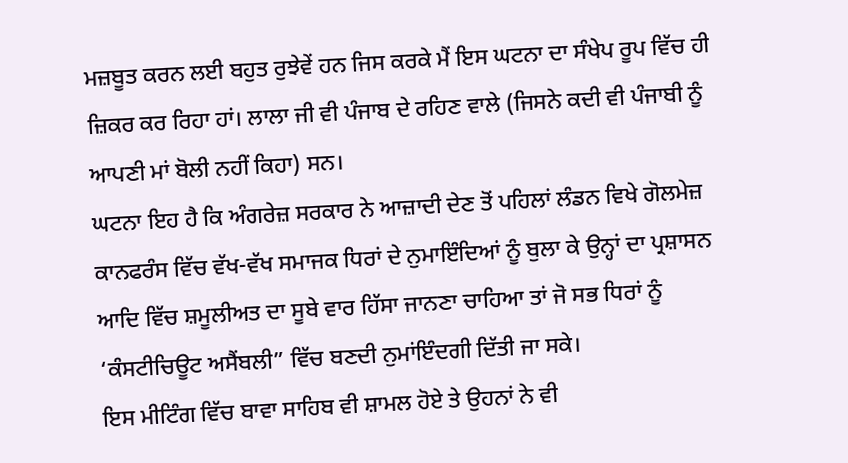ਮਜ਼ਬੂਤ ਕਰਨ ਲਈ ਬਹੁਤ ਰੁਝੇਵੇਂ ਹਨ ਜਿਸ ਕਰਕੇ ਮੈਂ ਇਸ ਘਟਨਾ ਦਾ ਸੰਖੇਪ ਰੂਪ ਵਿੱਚ ਹੀ ਜ਼ਿਕਰ ਕਰ ਰਿਹਾ ਹਾਂ। ਲਾਲਾ ਜੀ ਵੀ ਪੰਜਾਬ ਦੇ ਰਹਿਣ ਵਾਲੇ (ਜਿਸਨੇ ਕਦੀ ਵੀ ਪੰਜਾਬੀ ਨੂੰ ਆਪਣੀ ਮਾਂ ਬੋਲੀ ਨਹੀਂ ਕਿਹਾ) ਸਨ।
ਘਟਨਾ ਇਹ ਹੈ ਕਿ ਅੰਗਰੇਜ਼ ਸਰਕਾਰ ਨੇ ਆਜ਼ਾਦੀ ਦੇਣ ਤੋਂ ਪਹਿਲਾਂ ਲੰਡਨ ਵਿਖੇ ਗੋਲਮੇਜ਼ ਕਾਨਫਰੰਸ ਵਿੱਚ ਵੱਖ-ਵੱਖ ਸਮਾਜਕ ਧਿਰਾਂ ਦੇ ਨੁਮਾਇੰਦਿਆਂ ਨੂੰ ਬੁਲਾ ਕੇ ਉਨ੍ਹਾਂ ਦਾ ਪ੍ਰਸ਼ਾਸਨ ਆਦਿ ਵਿੱਚ ਸ਼ਮੂਲੀਅਤ ਦਾ ਸੂਬੇ ਵਾਰ ਹਿੱਸਾ ਜਾਨਣਾ ਚਾਹਿਆ ਤਾਂ ਜੋ ਸਭ ਧਿਰਾਂ ਨੂੰ ‘ਕੰਸਟੀਚਿਊਟ ਅਸੈਂਬਲੀ” ਵਿੱਚ ਬਣਦੀ ਨੁਮਾਂਇੰਦਗੀ ਦਿੱਤੀ ਜਾ ਸਕੇ।
ਇਸ ਮੀਟਿੰਗ ਵਿੱਚ ਬਾਵਾ ਸਾਹਿਬ ਵੀ ਸ਼ਾਮਲ ਹੋਏ ਤੇ ਉਹਨਾਂ ਨੇ ਵੀ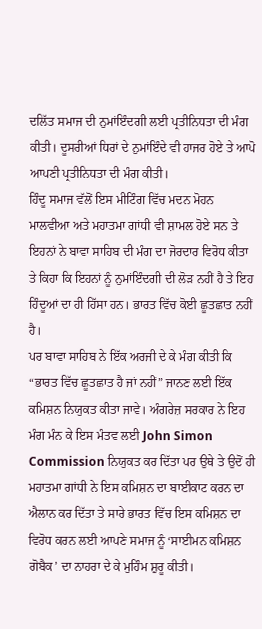ਦਲਿੱਤ ਸਮਾਜ ਦੀ ਨੁਮਾਂਇੰਦਗੀ ਲਈ ਪ੍ਰਤੀਨਿਧਤਾ ਦੀ ਮੰਗ ਕੀਤੀ। ਦੂਸਰੀਆਂ ਧਿਰਾਂ ਦੇ ਨੁਮਾਂਇੰਦੇ ਵੀ ਹਾਜਰ ਹੋਏ ਤੇ ਆਪੋ ਆਪਣੀ ਪ੍ਰਤੀਨਿਧਤਾ ਦੀ ਮੰਗ ਕੀਤੀ।
ਹਿੰਦੂ ਸਮਾਜ ਵੱਲੋਂ ਇਸ ਮੀਟਿੰਗ ਵਿੱਚ ਮਦਨ ਮੋਹਨ ਮਾਲਵੀਆ ਅਤੇ ਮਹਾਤਮਾ ਗਾਂਧੀ ਵੀ ਸ਼ਾਮਲ ਹੋਏ ਸਨ ਤੇ ਇਹਨਾਂ ਨੇ ਬਾਵਾ ਸਾਹਿਬ ਦੀ ਮੰਗ ਦਾ ਜੋਰਦਾਰ ਵਿਰੋਧ ਕੀਤਾ ਤੇ ਕਿਹਾ ਕਿ ਇਹਨਾਂ ਨੂੰ ਨੁਮਾਂਇੰਦਗੀ ਦੀ ਲੋੜ ਨਹੀਂ ਹੈ ਤੇ ਇਹ ਹਿੰਦੂਆਂ ਦਾ ਹੀ ਹਿੱਸਾ ਹਨ। ਭਾਰਤ ਵਿੱਚ ਕੋਈ ਛੂਤਛਾਤ ਨਹੀਂ ਹੈ।
ਪਰ ਬਾਵਾ ਸਾਹਿਬ ਨੇ ਇੱਕ ਅਰਜੀ ਦੇ ਕੇ ਮੰਗ ਕੀਤੀ ਕਿ “ਭਾਰਤ ਵਿੱਚ ਛੂਤਛਾਤ ਹੈ ਜਾਂ ਨਹੀਂ” ਜਾਨਣ ਲਈ ਇੱਕ ਕਮਿਸ਼ਨ ਨਿਯੁਕਤ ਕੀਤਾ ਜਾਵੇ। ਅੰਗਰੇਜ਼ ਸਰਕਾਰ ਨੇ ਇਹ ਮੰਗ ਮੰਨ ਕੇ ਇਸ ਮੰਤਵ ਲਈ John Simon Commission ਨਿਯੁਕਤ ਕਰ ਦਿੱਤਾ ਪਰ ਉਥੇ ਤੇ ਉਦੋਂ ਹੀ ਮਹਾਤਮਾ ਗਾਂਧੀ ਨੇ ਇਸ ਕਮਿਸ਼ਨ ਦਾ ਬਾਈਕਾਟ ਕਰਨ ਦਾ ਐਲਾਨ ਕਰ ਦਿੱਤਾ ਤੇ ਸਾਰੇ ਭਾਰਤ ਵਿੱਚ ਇਸ ਕਮਿਸ਼ਨ ਦਾ ਵਿਰੋਧ ਕਰਨ ਲਈ ਆਪਣੇ ਸਮਾਜ ਨੂੰ ‘ਸਾਈਮਨ ਕਮਿਸ਼ਨ ਗੋਬੈਕ’ ਦਾ ਨਾਹਰਾ ਦੇ ਕੇ ਮੁਹਿੰਮ ਸ਼ੁਰੂ ਕੀਤੀ।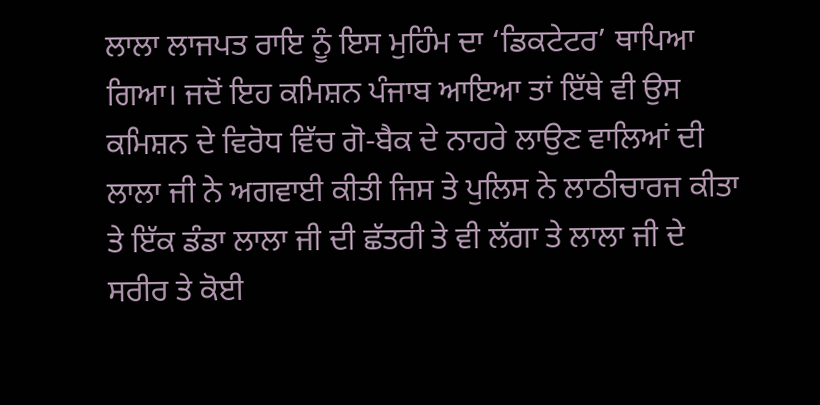ਲਾਲਾ ਲਾਜਪਤ ਰਾਇ ਨੂੰ ਇਸ ਮੁਹਿੰਮ ਦਾ ‘ਡਿਕਟੇਟਰ’ ਥਾਪਿਆ ਗਿਆ। ਜਦੋਂ ਇਹ ਕਮਿਸ਼ਨ ਪੰਜਾਬ ਆਇਆ ਤਾਂ ਇੱਥੇ ਵੀ ਉਸ ਕਮਿਸ਼ਨ ਦੇ ਵਿਰੋਧ ਵਿੱਚ ਗੋ-ਬੈਕ ਦੇ ਨਾਹਰੇ ਲਾਉਣ ਵਾਲਿਆਂ ਦੀ ਲਾਲਾ ਜੀ ਨੇ ਅਗਵਾਈ ਕੀਤੀ ਜਿਸ ਤੇ ਪੁਲਿਸ ਨੇ ਲਾਠੀਚਾਰਜ ਕੀਤਾ ਤੇ ਇੱਕ ਡੰਡਾ ਲਾਲਾ ਜੀ ਦੀ ਛੱਤਰੀ ਤੇ ਵੀ ਲੱਗਾ ਤੇ ਲਾਲਾ ਜੀ ਦੇ ਸਰੀਰ ਤੇ ਕੋਈ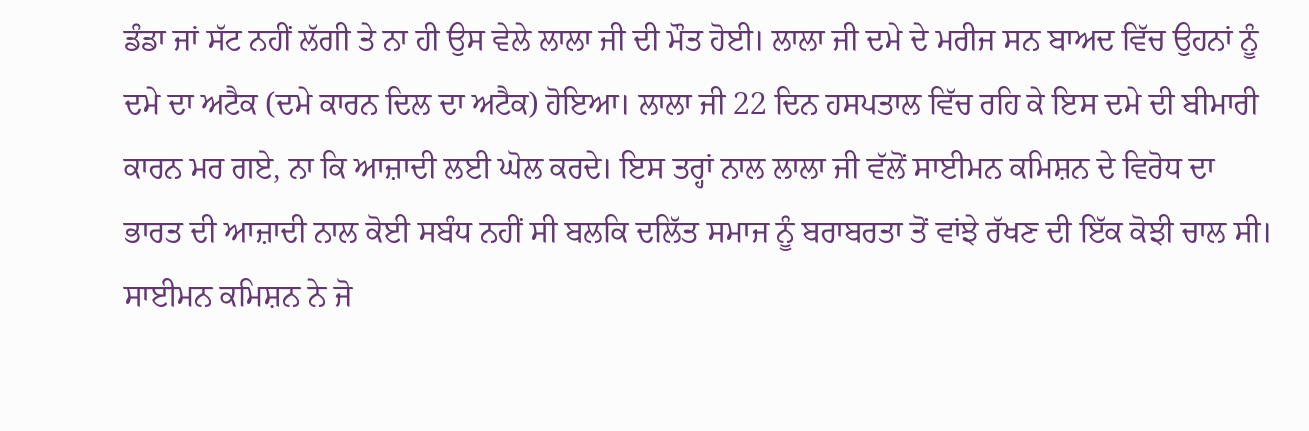ਡੰਡਾ ਜਾਂ ਸੱਟ ਨਹੀਂ ਲੱਗੀ ਤੇ ਨਾ ਹੀ ਉਸ ਵੇਲੇ ਲਾਲਾ ਜੀ ਦੀ ਮੌਤ ਹੋਈ। ਲਾਲਾ ਜੀ ਦਮੇ ਦੇ ਮਰੀਜ ਸਨ ਬਾਅਦ ਵਿੱਚ ਉਹਨਾਂ ਨੂੰ ਦਮੇ ਦਾ ਅਟੈਕ (ਦਮੇ ਕਾਰਨ ਦਿਲ ਦਾ ਅਟੈਕ) ਹੋਇਆ। ਲਾਲਾ ਜੀ 22 ਦਿਨ ਹਸਪਤਾਲ ਵਿੱਚ ਰਹਿ ਕੇ ਇਸ ਦਮੇ ਦੀ ਬੀਮਾਰੀ ਕਾਰਨ ਮਰ ਗਏ, ਨਾ ਕਿ ਆਜ਼ਾਦੀ ਲਈ ਘੋਲ ਕਰਦੇ। ਇਸ ਤਰ੍ਹਾਂ ਨਾਲ ਲਾਲਾ ਜੀ ਵੱਲੋਂ ਸਾਈਮਨ ਕਮਿਸ਼ਨ ਦੇ ਵਿਰੋਧ ਦਾ ਭਾਰਤ ਦੀ ਆਜ਼ਾਦੀ ਨਾਲ ਕੋਈ ਸਬੰਧ ਨਹੀਂ ਸੀ ਬਲਕਿ ਦਲਿੱਤ ਸਮਾਜ ਨੂੰ ਬਰਾਬਰਤਾ ਤੋਂ ਵਾਂਝੇ ਰੱਖਣ ਦੀ ਇੱਕ ਕੋਝੀ ਚਾਲ ਸੀ।
ਸਾਈਮਨ ਕਮਿਸ਼ਨ ਨੇ ਜੋ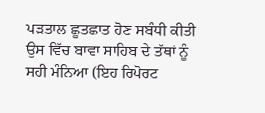ਪੜਤਾਲ ਛੂਤਛਾਤ ਹੋਣ ਸਬੰਧੀ ਕੀਤੀ ਉਸ ਵਿੱਚ ਬਾਵਾ ਸਾਹਿਬ ਦੇ ਤੱਥਾਂ ਨੂੰ ਸਹੀ ਮੰਨਿਆ (ਇਹ ਰਿਪੋਰਟ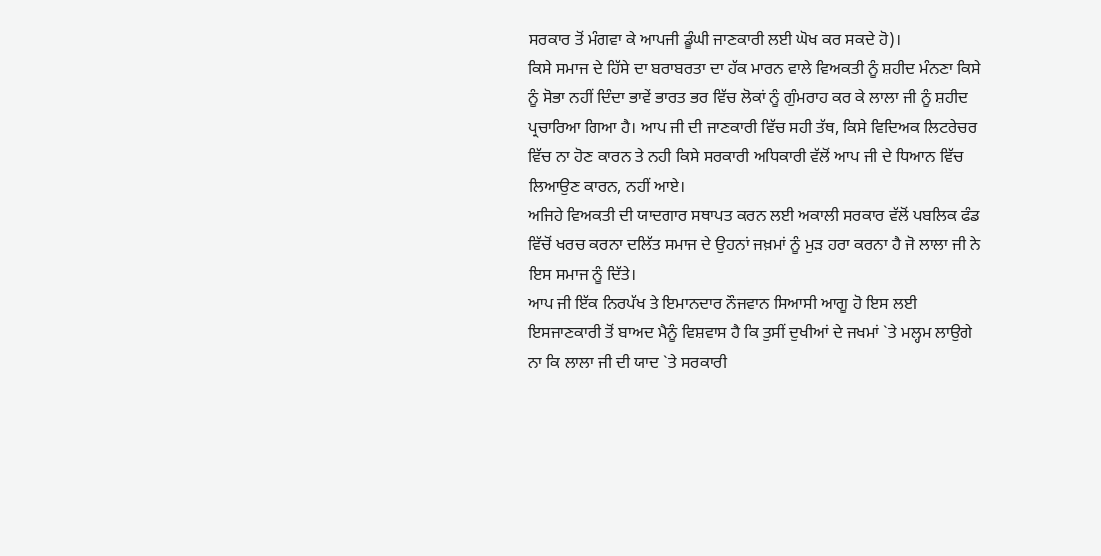ਸਰਕਾਰ ਤੋਂ ਮੰਗਵਾ ਕੇ ਆਪਜੀ ਡੂੰਘੀ ਜਾਣਕਾਰੀ ਲਈ ਘੋਖ ਕਰ ਸਕਦੇ ਹੋ)।
ਕਿਸੇ ਸਮਾਜ ਦੇ ਹਿੱਸੇ ਦਾ ਬਰਾਬਰਤਾ ਦਾ ਹੱਕ ਮਾਰਨ ਵਾਲੇ ਵਿਅਕਤੀ ਨੂੰ ਸ਼ਹੀਦ ਮੰਨਣਾ ਕਿਸੇ ਨੂੰ ਸੋਭਾ ਨਹੀਂ ਦਿੰਦਾ ਭਾਵੇਂ ਭਾਰਤ ਭਰ ਵਿੱਚ ਲੋਕਾਂ ਨੂੰ ਗੁੰਮਰਾਹ ਕਰ ਕੇ ਲਾਲਾ ਜੀ ਨੂੰ ਸ਼ਹੀਦ ਪ੍ਰਚਾਰਿਆ ਗਿਆ ਹੈ। ਆਪ ਜੀ ਦੀ ਜਾਣਕਾਰੀ ਵਿੱਚ ਸਹੀ ਤੱਥ, ਕਿਸੇ ਵਿਦਿਅਕ ਲਿਟਰੇਚਰ ਵਿੱਚ ਨਾ ਹੋਣ ਕਾਰਨ ਤੇ ਨਹੀ ਕਿਸੇ ਸਰਕਾਰੀ ਅਧਿਕਾਰੀ ਵੱਲੋਂ ਆਪ ਜੀ ਦੇ ਧਿਆਨ ਵਿੱਚ ਲਿਆਉਣ ਕਾਰਨ, ਨਹੀਂ ਆਏ।
ਅਜਿਹੇ ਵਿਅਕਤੀ ਦੀ ਯਾਦਗਾਰ ਸਥਾਪਤ ਕਰਨ ਲਈ ਅਕਾਲੀ ਸਰਕਾਰ ਵੱਲੋਂ ਪਬਲਿਕ ਫੰਡ ਵਿੱਚੋਂ ਖਰਚ ਕਰਨਾ ਦਲਿੱਤ ਸਮਾਜ ਦੇ ਉਹਨਾਂ ਜਖ਼ਮਾਂ ਨੂੰ ਮੁੜ ਹਰਾ ਕਰਨਾ ਹੈ ਜੋ ਲਾਲਾ ਜੀ ਨੇ ਇਸ ਸਮਾਜ ਨੂੰ ਦਿੱਤੇ।
ਆਪ ਜੀ ਇੱਕ ਨਿਰਪੱਖ ਤੇ ਇਮਾਨਦਾਰ ਨੌਜਵਾਨ ਸਿਆਸੀ ਆਗੂ ਹੋ ਇਸ ਲਈ ਇਸਜਾਣਕਾਰੀ ਤੋਂ ਬਾਅਦ ਮੈਨੂੰ ਵਿਸ਼ਵਾਸ ਹੈ ਕਿ ਤੁਸੀਂ ਦੁਖੀਆਂ ਦੇ ਜਖਮਾਂ `ਤੇ ਮਲ੍ਹਮ ਲਾਉਗੇ ਨਾ ਕਿ ਲਾਲਾ ਜੀ ਦੀ ਯਾਦ `ਤੇ ਸਰਕਾਰੀ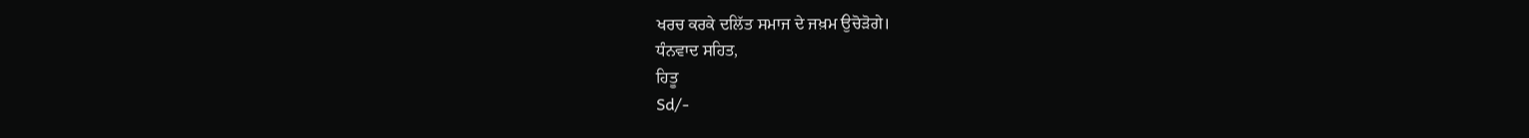ਖਰਚ ਕਰਕੇ ਦਲਿੱਤ ਸਮਾਜ ਦੇ ਜਖ਼ਮ ਉਚੋੜੋਗੇ।
ਧੰਨਵਾਦ ਸਹਿਤ,
ਹਿਤੂ
Sd/-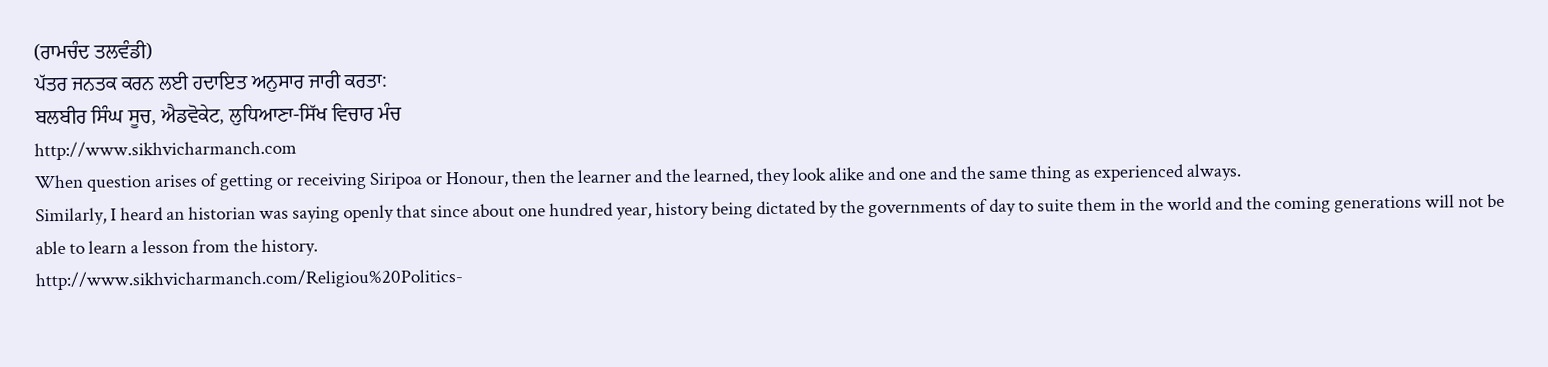(ਰਾਮਚੰਦ ਤਲਵੰਡੀ)
ਪੱਤਰ ਜਨਤਕ ਕਰਨ ਲਈ ਹਦਾਇਤ ਅਨੁਸਾਰ ਜਾਰੀ ਕਰਤਾ:
ਬਲਬੀਰ ਸਿੰਘ ਸੂਚ, ਐਡਵੋਕੇਟ, ਲੁਧਿਆਣਾ-ਸਿੱਖ ਵਿਚਾਰ ਮੰਚ
http://www.sikhvicharmanch.com
When question arises of getting or receiving Siripoa or Honour, then the learner and the learned, they look alike and one and the same thing as experienced always.
Similarly, I heard an historian was saying openly that since about one hundred year, history being dictated by the governments of day to suite them in the world and the coming generations will not be able to learn a lesson from the history.
http://www.sikhvicharmanch.com/Religiou%20Politics-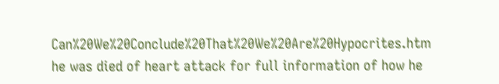Can%20We%20Conclude%20That%20We%20Are%20Hypocrites.htm
he was died of heart attack for full information of how he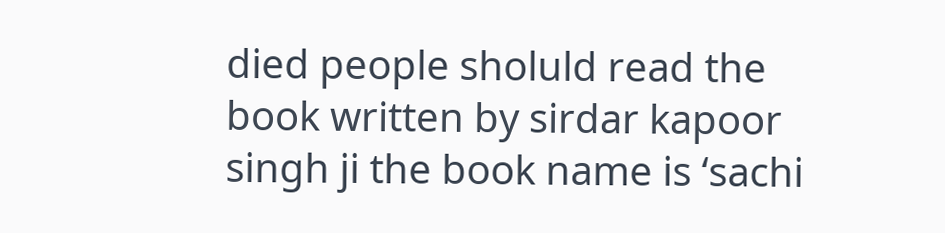died people sholuld read the book written by sirdar kapoor singh ji the book name is ‘sachi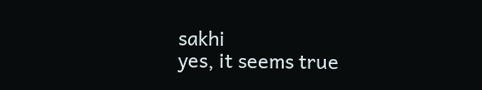sakhi
yes, it seems true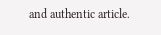and authentic article.